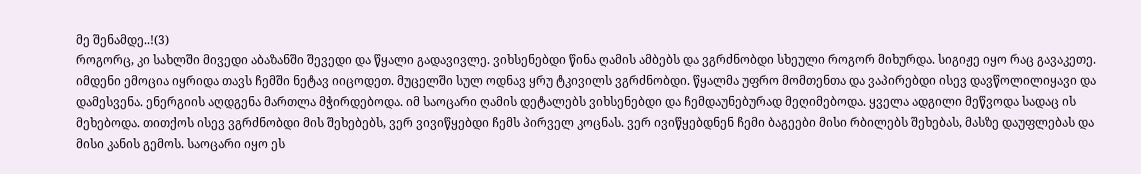მე შენამდე..!(3)
როგორც, კი სახლში მივედი აბაზანში შევედი და წყალი გადავივლე. ვიხსენებდი წინა ღამის ამბებს და ვგრძნობდი სხეული როგორ მიხურდა. სიგიჟე იყო რაც გავაკეთე. იმდენი ემოცია იყრიდა თავს ჩემში ნეტავ იიცოდეთ. მუცელში სულ ოდნავ ყრუ ტკივილს ვგრძნობდი. წყალმა უფრო მომთენთა და ვაპირებდი ისევ დავწოლილიყავი და დამესვენა. ენერგიის აღდგენა მართლა მჭირდებოდა. იმ საოცარი ღამის დეტალებს ვიხსენებდი და ჩემდაუნებურად მეღიმებოდა. ყველა ადგილი მეწვოდა სადაც ის მეხებოდა. თითქოს ისევ ვგრძნობდი მის შეხებებს, ვერ ვივიწყებდი ჩემს პირველ კოცნას. ვერ ივიწყებდნენ ჩემი ბაგეები მისი რბილებს შეხებას, მასზე დაუფლებას და მისი კანის გემოს. საოცარი იყო ეს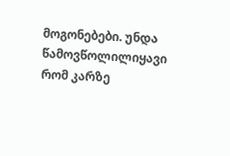მოგონებები. უნდა წამოვწოლილიყავი რომ კარზე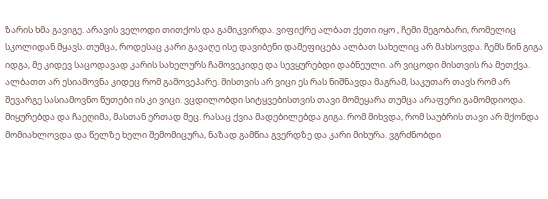ზარის ხმა გავიგე. არავის ველოდი თითქოს და გამიკვირდა. ვიფიქრე ალბათ ქეთი იყო , ჩემი მეგობარი, რომელიც სკოლიდან მყავს. თუმცა, როდესაც კარი გავაღე ისე დავიბენი დამეფიცება ალბათ სახელიც არ მახსოვდა. ჩემს წინ გიგა იდგა, მე კიდევ საცოდავად კარის სახელურს ჩამოვეკიდე და სევყურებდი დაბნეული. არ ვიცოდი მისთვის რა მეთქვა. ალბათთ არ ესიამოვნა კიდეც რომ გამოვეპარე. მისთვის არ ვიცი ეს რას ნიშნავდა მაგრამ, საკუთარ თავს რომ არ შევარგე სასიამოვნო წუთები ის კი ვიცი. ვცდილობდი სიტყვებისთვის თავი მომეყარა თუმცა არაფერი გამომდიოდა. მიყურებდა და ჩაეღიმა, მასთან ერთად მეც. რასაც ქვია მადებილებდა გიგა. რომ მიხვდა, რომ საუბრის თავი არ მქონდა მომიახლოვდა და წელზე ხელი შემომიცურა, ნაზად გამწია გვერდზე და კარი მიხურა. ვგრძნობდი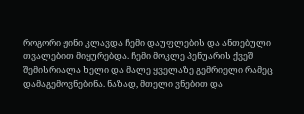როგორი ჟინი კლავდა ჩემი დაუფლების და ანთებული თვალებით მიყურებდა. ჩემი მოკლე პენუარის ქვეშ შემისრიალა ხელი და მალე ყველაზე გემრიელი რამეც დამაგემოვნებინა. ნაზად, მთელი ვნებით და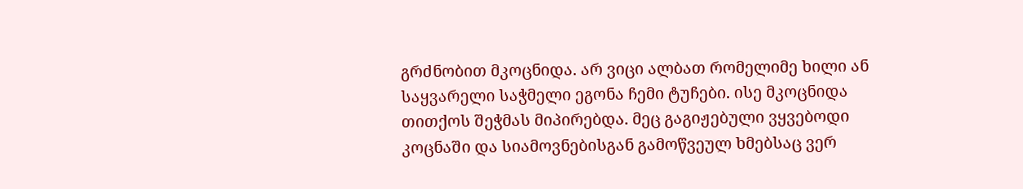გრძნობით მკოცნიდა. არ ვიცი ალბათ რომელიმე ხილი ან საყვარელი საჭმელი ეგონა ჩემი ტუჩები. ისე მკოცნიდა თითქოს შეჭმას მიპირებდა. მეც გაგიჟებული ვყვებოდი კოცნაში და სიამოვნებისგან გამოწვეულ ხმებსაც ვერ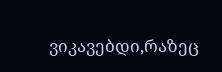ვიკავებდი,რაზეც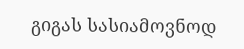გიგას სასიამოვნოდ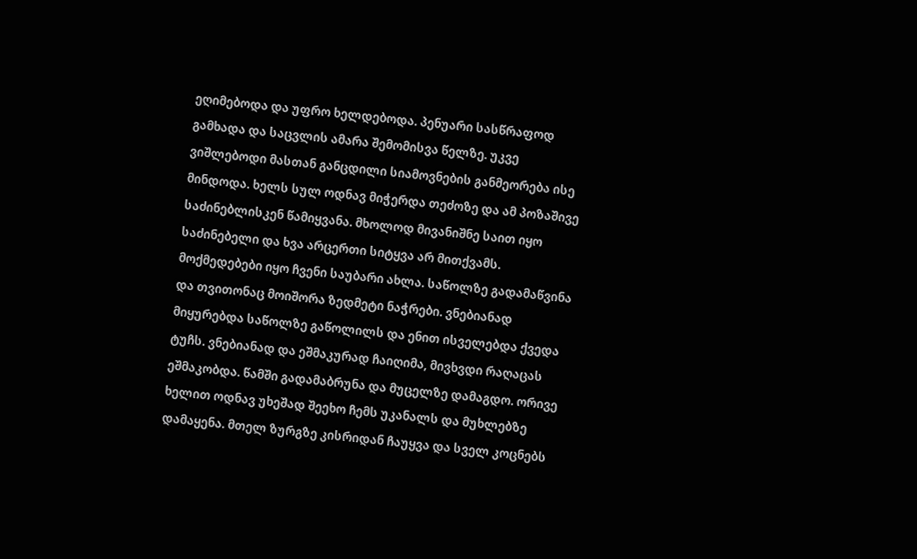ეღიმებოდა და უფრო ხელდებოდა. პენუარი სასწრაფოდ გამხადა და საცვლის ამარა შემომისვა წელზე. უკვე ვიშლებოდი მასთან განცდილი სიამოვნების განმეორება ისე მინდოდა. ხელს სულ ოდნავ მიჭერდა თეძოზე და ამ პოზაშივე საძინებლისკენ წამიყვანა. მხოლოდ მივანიშნე საით იყო საძინებელი და ხვა არცერთი სიტყვა არ მითქვამს. მოქმედებები იყო ჩვენი საუბარი ახლა. საწოლზე გადამაწვინა და თვითონაც მოიშორა ზედმეტი ნაჭრები. ვნებიანად მიყურებდა საწოლზე გაწოლილს და ენით ისველებდა ქვედა ტუჩს. ვნებიანად და ეშმაკურად ჩაიღიმა, მივხვდი რაღაცას ეშმაკობდა. წამში გადამაბრუნა და მუცელზე დამაგდო. ორივე ხელით ოდნავ უხეშად შეეხო ჩემს უკანალს და მუხლებზე დამაყენა. მთელ ზურგზე კისრიდან ჩაუყვა და სველ კოცნებს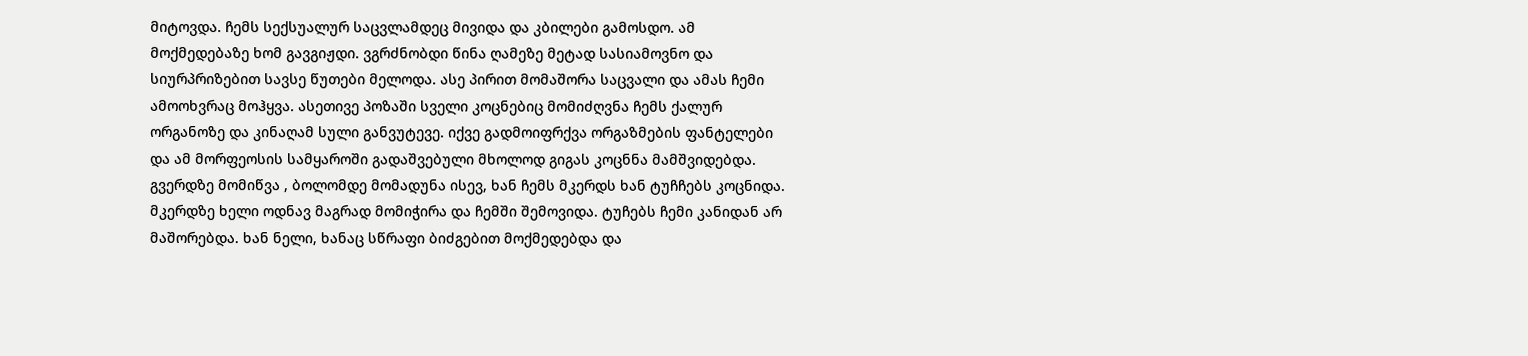მიტოვდა. ჩემს სექსუალურ საცვლამდეც მივიდა და კბილები გამოსდო. ამ მოქმედებაზე ხომ გავგიჟდი. ვგრძნობდი წინა ღამეზე მეტად სასიამოვნო და სიურპრიზებით სავსე წუთები მელოდა. ასე პირით მომაშორა საცვალი და ამას ჩემი ამოოხვრაც მოჰყვა. ასეთივე პოზაში სველი კოცნებიც მომიძღვნა ჩემს ქალურ ორგანოზე და კინაღამ სული განვუტევე. იქვე გადმოიფრქვა ორგაზმების ფანტელები და ამ მორფეოსის სამყაროში გადაშვებული მხოლოდ გიგას კოცნნა მამშვიდებდა. გვერდზე მომიწვა , ბოლომდე მომადუნა ისევ, ხან ჩემს მკერდს ხან ტუჩჩებს კოცნიდა. მკერდზე ხელი ოდნავ მაგრად მომიჭირა და ჩემში შემოვიდა. ტუჩებს ჩემი კანიდან არ მაშორებდა. ხან ნელი, ხანაც სწრაფი ბიძგებით მოქმედებდა და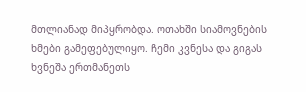მთლიანად მიპყრობდა. ოთახში სიამოვნების ხმები გამეფებულიყო. ჩემი კვნესა და გიგას ხვნეშა ერთმანეთს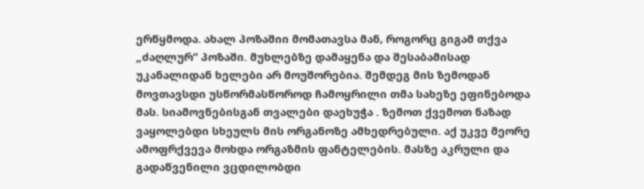ერწყმოდა. ახალ პოზაშიი მომათავსა მან, როგორც გიგამ თქვა „ძაღლურ“ პოზაში. მუხლებზე დამაყენა და შესაბამისად უკანალიდან ხელები არ მოუშორებია. შემდეგ მის ზემოდან მოვთავსდი უსწორმასწოროდ ჩამოყრილი თმა სახეზე ეფინებოდა მას. სიამოვნებისგან თვალები დაეხუჭა . ზემოთ ქვემოთ ნაზად ვაყოლებდი სხეულს მის ორგანოზე ამხედრებული. აქ უკვე მეორე ამოფრქვევა მოხდა ორგაზმის ფანტელების. მასზე აკრული და გადაწვენილი ვცდილობდი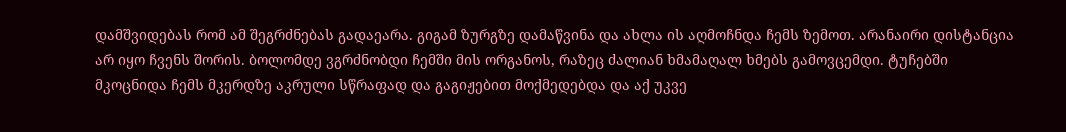დამშვიდებას რომ ამ შეგრძნებას გადაეარა. გიგამ ზურგზე დამაწვინა და ახლა ის აღმოჩნდა ჩემს ზემოთ. არანაირი დისტანცია არ იყო ჩვენს შორის. ბოლომდე ვგრძნობდი ჩემში მის ორგანოს, რაზეც ძალიან ხმამაღალ ხმებს გამოვცემდი. ტუჩებში მკოცნიდა ჩემს მკერდზე აკრული სწრაფად და გაგიჟებით მოქმედებდა და აქ უკვე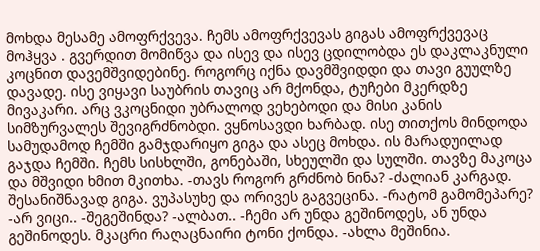მოხდა მესამე ამოფრქვევა. ჩემს ამოფრქვევას გიგას ამოფრქვევაც მოჰყვა . გვერდით მომიწვა და ისევ და ისევ ცდილობდა ეს დაკლაკნული კოცნით დავემშვიდებინე. როგორც იქნა დავმშვიდდი და თავი გუულზე დავადე. ისე ვიყავი საუბრის თავიც არ მქონდა, ტუჩები მკერდზე მივაკარი. არც ვკოცნიდი უბრალოდ ვეხებოდი და მისი კანის სიმზურვალეს შევიგრძნობდი. ვყნოსავდი ხარბად. ისე თითქოს მინდოდა სამუდამოდ ჩემში გამჯდარიყო გიგა და ასეც მოხდა. ის მარადუილად გაჯდა ჩემში. ჩემს სისხლში, გონებაში, სხეულში და სულში. თავზე მაკოცა და მშვიდი ხმით მკითხა. -თავს როგორ გრძნობ ნინა? -ძალიან კარგად. შესანიშნავად გიგა. ვუპასუხე და ორივეს გაგვეცინა. -რატომ გამომეპარე? -არ ვიცი.. -შეგეშინდა? -ალბათ.. -ჩემი არ უნდა გეშინოდეს, ან უნდა გეშინოდეს. მკაცრი რაღაცნაირი ტონი ქონდა. -ახლა მეშინია.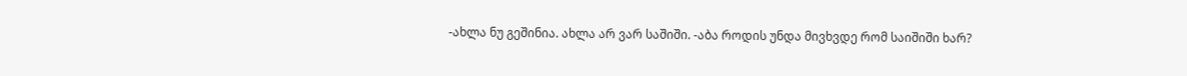-ახლა ნუ გეშინია. ახლა არ ვარ საშიში. -აბა როდის უნდა მივხვდე რომ საიშიში ხარ?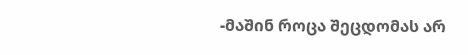-მაშინ როცა შეცდომას არ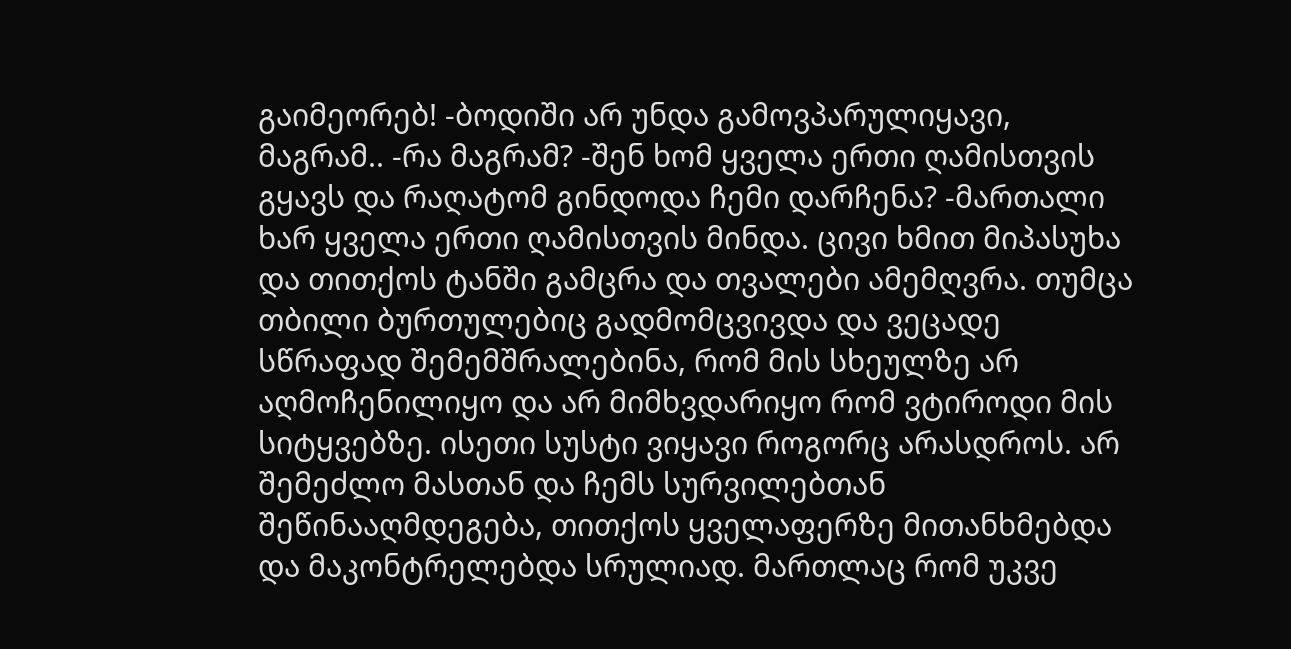გაიმეორებ! -ბოდიში არ უნდა გამოვპარულიყავი, მაგრამ.. -რა მაგრამ? -შენ ხომ ყველა ერთი ღამისთვის გყავს და რაღატომ გინდოდა ჩემი დარჩენა? -მართალი ხარ ყველა ერთი ღამისთვის მინდა. ცივი ხმით მიპასუხა და თითქოს ტანში გამცრა და თვალები ამემღვრა. თუმცა თბილი ბურთულებიც გადმომცვივდა და ვეცადე სწრაფად შემემშრალებინა, რომ მის სხეულზე არ აღმოჩენილიყო და არ მიმხვდარიყო რომ ვტიროდი მის სიტყვებზე. ისეთი სუსტი ვიყავი როგორც არასდროს. არ შემეძლო მასთან და ჩემს სურვილებთან შეწინააღმდეგება, თითქოს ყველაფერზე მითანხმებდა და მაკონტრელებდა სრულიად. მართლაც რომ უკვე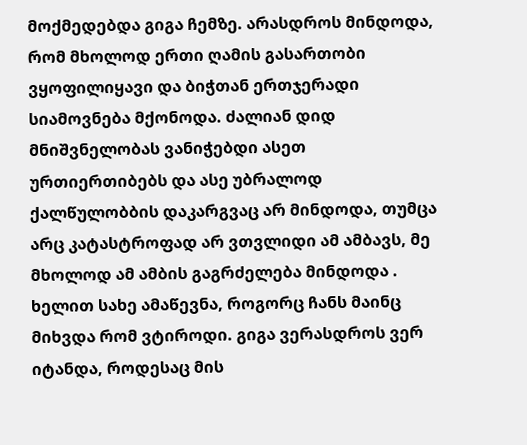მოქმედებდა გიგა ჩემზე. არასდროს მინდოდა, რომ მხოლოდ ერთი ღამის გასართობი ვყოფილიყავი და ბიჭთან ერთჯერადი სიამოვნება მქონოდა. ძალიან დიდ მნიშვნელობას ვანიჭებდი ასეთ ურთიერთიბებს და ასე უბრალოდ ქალწულობბის დაკარგვაც არ მინდოდა, თუმცა არც კატასტროფად არ ვთვლიდი ამ ამბავს, მე მხოლოდ ამ ამბის გაგრძელება მინდოდა . ხელით სახე ამაწევნა, როგორც ჩანს მაინც მიხვდა რომ ვტიროდი. გიგა ვერასდროს ვერ იტანდა, როდესაც მის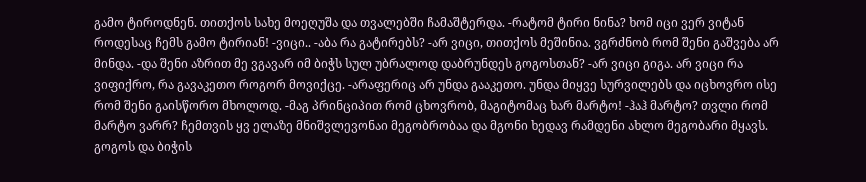გამო ტიროდნენ. თითქოს სახე მოეღუშა და თვალებში ჩამაშტერდა. -რატომ ტირი ნინა? ხომ იცი ვერ ვიტან როდესაც ჩემს გამო ტირიან! -ვიცი.. -აბა რა გატირებს? -არ ვიცი, თითქოს მეშინია. ვგრძნობ რომ შენი გაშვება არ მინდა. -და შენი აზრით მე ვგავარ იმ ბიჭს სულ უბრალოდ დაბრუნდეს გოგოსთან? -არ ვიცი გიგა. არ ვიცი რა ვიფიქრო, რა გავაკეთო როგორ მოვიქცე. -არაფერიც არ უნდა გააკეთო. უნდა მიყვე სურვილებს და იცხოვრო ისე რომ შენი გაისწორო მხოლოდ. -მაგ პრინციპით რომ ცხოვრობ, მაგიტომაც ხარ მარტო! -ჰაჰ მარტო? თვლი რომ მარტო ვარრ? ჩემთვის ყვ ელაზე მნიშვლევონაი მეგობრობაა და მგონი ხედავ რამდენი ახლო მეგობარი მყავს. გოგოს და ბიჭის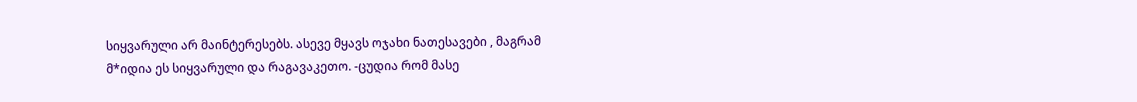სიყვარული არ მაინტერესებს. ასევე მყავს ოჯახი ნათესავები , მაგრამ მ*იდია ეს სიყვარული და რაგავაკეთო. -ცუდია რომ მასე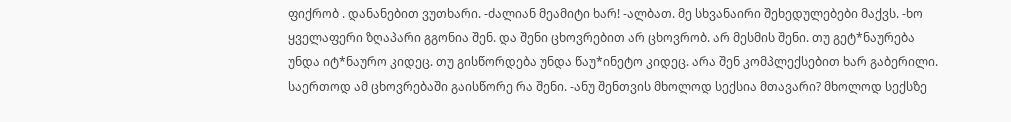ფიქრობ . დანანებით ვუთხარი. -ძალიან მეამიტი ხარ! -ალბათ. მე სხვანაირი შეხედულებები მაქვს. -ხო ყველაფერი ზღაპარი გგონია შენ. და შენი ცხოვრებით არ ცხოვრობ. არ მესმის შენი. თუ გეტ*ნაურება უნდა იტ*ნაურო კიდეც. თუ გისწორდება უნდა წაუ*ინეტო კიდეც. არა შენ კომპლექსებით ხარ გაბერილი. საერთოდ ამ ცხოვრებაში გაისწორე რა შენი. -ანუ შენთვის მხოლოდ სექსია მთავარი? მხოლოდ სექსზე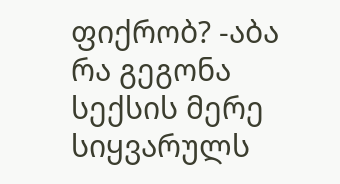ფიქრობ? -აბა რა გეგონა სექსის მერე სიყვარულს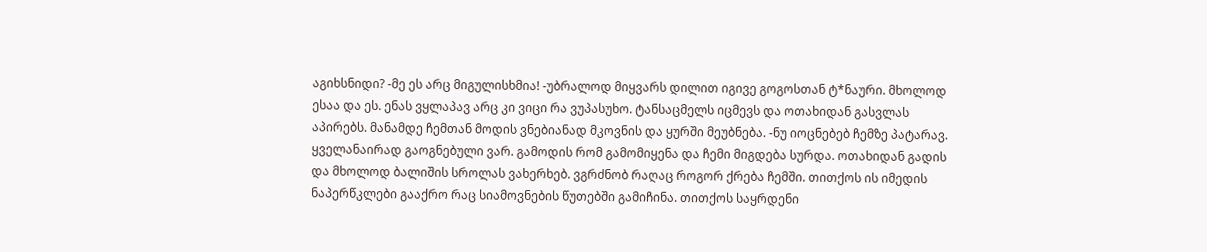აგიხსნიდი? -მე ეს არც მიგულისხმია! -უბრალოდ მიყვარს დილით იგივე გოგოსთან ტ*ნაური. მხოლოდ ესაა და ეს. ენას ვყლაპავ არც კი ვიცი რა ვუპასუხო. ტანსაცმელს იცმევს და ოთახიდან გასვლას აპირებს. მანამდე ჩემთან მოდის ვნებიანად მკოვნის და ყურში მეუბნება. -ნუ იოცნებებ ჩემზე პატარავ. ყველანაირად გაოგნებული ვარ. გამოდის რომ გამომიყენა და ჩემი მიგდება სურდა. ოთახიდან გადის და მხოლოდ ბალიშის სროლას ვახერხებ. ვგრძნობ რაღაც როგორ ქრება ჩემში. თითქოს ის იმედის ნაპერწკლები გააქრო რაც სიამოვნების წუთებში გამიჩინა. თითქოს საყრდენი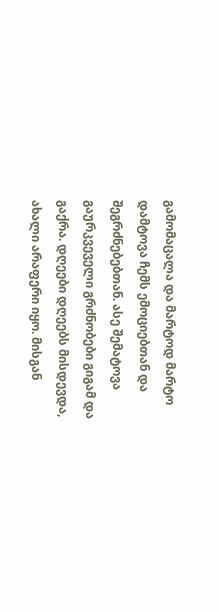გამომაცალა და მარტოდ მარტო დამტოვა ჩემს ემოციებთან და შეგრძნებებთან. ასე შემატოვა გაურკვეველი გრძნობები გიგამ და გაქრა. დღეები დღეებს მისდევდა, ახალი არაფერი იყო. მისგან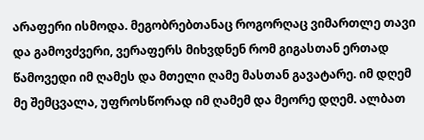არაფერი ისმოდა. მეგობრებთანაც როგორღაც ვიმართლე თავი და გამოვძვერი, ვერაფერს მიხვდნენ რომ გიგასთან ერთად წამოვედი იმ ღამეს და მთელი ღამე მასთან გავატარე. იმ დღემ მე შემცვალა, უფროსწორად იმ ღამემ და მეორე დღემ. ალბათ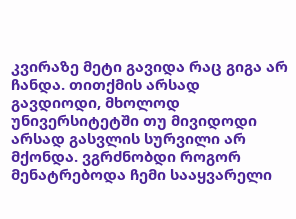კვირაზე მეტი გავიდა რაც გიგა არ ჩანდა. თითქმის არსად გავდიოდი, მხოლოდ უნივერსიტეტში თუ მივიდოდი არსად გასვლის სურვილი არ მქონდა. ვგრძნობდი როგორ მენატრებოდა ჩემი სააყვარელი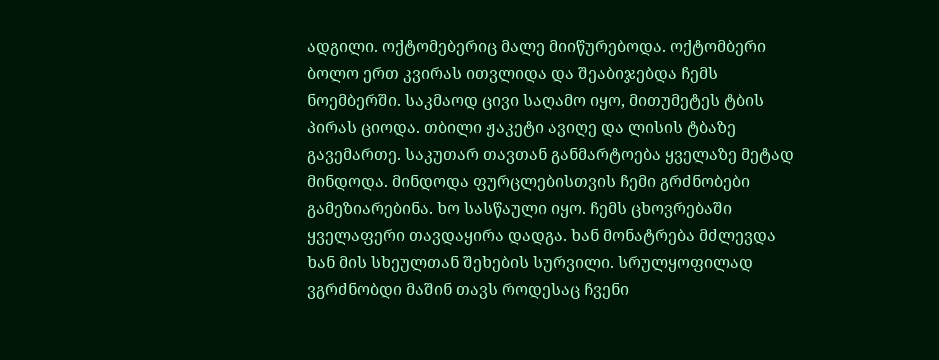ადგილი. ოქტომებერიც მალე მიიწურებოდა. ოქტომბერი ბოლო ერთ კვირას ითვლიდა და შეაბიჯებდა ჩემს ნოემბერში. საკმაოდ ცივი საღამო იყო, მითუმეტეს ტბის პირას ციოდა. თბილი ჟაკეტი ავიღე და ლისის ტბაზე გავემართე. საკუთარ თავთან განმარტოება ყველაზე მეტად მინდოდა. მინდოდა ფურცლებისთვის ჩემი გრძნობები გამეზიარებინა. ხო სასწაული იყო. ჩემს ცხოვრებაში ყველაფერი თავდაყირა დადგა. ხან მონატრება მძლევდა ხან მის სხეულთან შეხების სურვილი. სრულყოფილად ვგრძნობდი მაშინ თავს როდესაც ჩვენი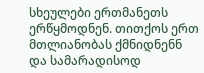სხეულები ერთმანეთს ერწყმოდნენ. თითქოს ერთ მთლიანობას ქმნიდნენნ და სამარადისოდ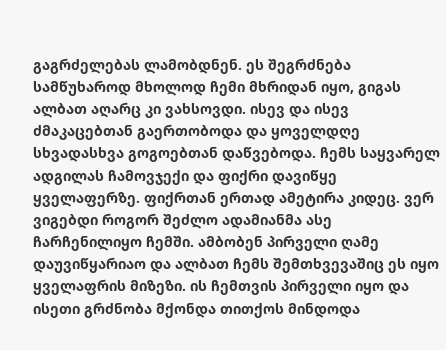გაგრძელებას ლამობდნენ. ეს შეგრძნება სამწუხაროდ მხოლოდ ჩემი მხრიდან იყო, გიგას ალბათ აღარც კი ვახსოვდი. ისევ და ისევ ძმაკაცებთან გაერთობოდა და ყოველდღე სხვადასხვა გოგოებთან დაწვებოდა. ჩემს საყვარელ ადგილას ჩამოვჯექი და ფიქრი დავიწყე ყველაფერზე. ფიქრთან ერთად ამეტირა კიდეც. ვერ ვიგებდი როგორ შეძლო ადამიანმა ასე ჩარჩენილიყო ჩემში. ამბობენ პირველი ღამე დაუვიწყარიაო და ალბათ ჩემს შემთხვევაშიც ეს იყო ყველაფრის მიზეზი. ის ჩემთვის პირველი იყო და ისეთი გრძნობა მქონდა თითქოს მინდოდა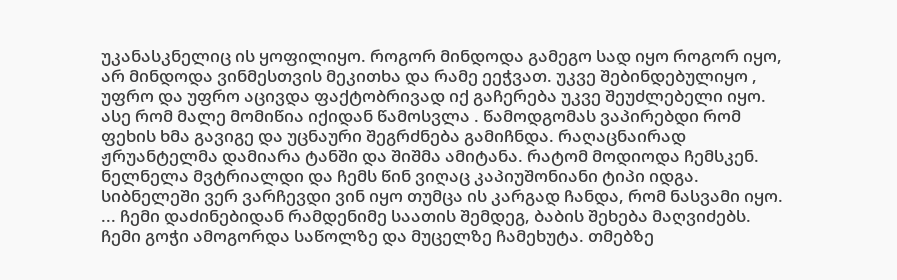უკანასკნელიც ის ყოფილიყო. როგორ მინდოდა გამეგო სად იყო როგორ იყო, არ მინდოდა ვინმესთვის მეკითხა და რამე ეეჭვათ. უკვე შებინდებულიყო , უფრო და უფრო აცივდა ფაქტობრივად იქ გაჩერება უკვე შეუძლებელი იყო. ასე რომ მალე მომიწია იქიდან წამოსვლა . წამოდგომას ვაპირებდი რომ ფეხის ხმა გავიგე და უცნაური შეგრძნება გამიჩნდა. რაღაცნაირად ჟრუანტელმა დამიარა ტანში და შიშმა ამიტანა. რატომ მოდიოდა ჩემსკენ. ნელნელა მვტრიალდი და ჩემს წინ ვიღაც კაპიუშონიანი ტიპი იდგა. სიბნელეში ვერ ვარჩევდი ვინ იყო თუმცა ის კარგად ჩანდა, რომ ნასვამი იყო. ... ჩემი დაძინებიდან რამდენიმე საათის შემდეგ, ბაბის შეხება მაღვიძებს. ჩემი გოჭი ამოგორდა საწოლზე და მუცელზე ჩამეხუტა. თმებზე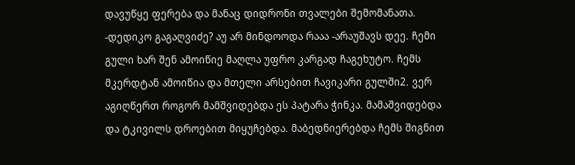დავუწყე ფერება და მანაც დიდრონი თვალები შემომანათა. -დედიკო გაგაღვიძე? აუ არ მინდოოდა რააა -არაუშავს დეე. ჩემი გული ხარ შენ ამოიწიე მაღლა უფრო კარგად ჩაგეხუტო. ჩემს მკერდტან ამოიწია და მთელი არსებით ჩავიკარი გულში2. ვერ აგიღწერთ როგორ მამშვიდებდა ეს პატარა ჭინკა. მამაშვიდებდა და ტკივილს დროებით მიყუჩებდა. მაბედნიერებდა ჩემს შიგნით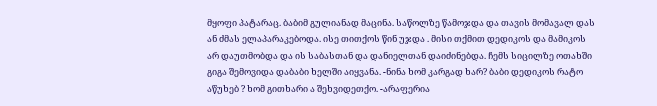მყოფი პატარაც. ბაბიმ გულიანად მაცინა. საწოლზე წამოჯდა და თავის მომავალ დას ან ძმას ელაპარაკებოდა. ისე თითქოს წინ უჯდა . მისი თქმით დედიკოს და მამიკოს არ დაუთმობდა და ის საბასთან და დანიელთან დაიძინებდა. ჩემს სიცილზე ოთახში გიგა შემოვიდა დაბაბი ხელში აიყვანა. -ნინა ხომ კარგად ხარ? ბაბი დედიკოს რატო აწუხებ ? ხომ გითხარი ა შეხვიდეთქო. -არაფერია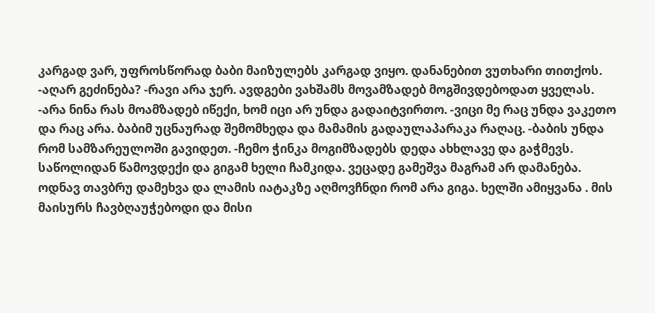კარგად ვარ, უფროსწორად ბაბი მაიზულებს კარგად ვიყო. დანანებით ვუთხარი თითქოს. -აღარ გეძინება? -რავი არა ჯერ. ავდგები ვახშამს მოვამზადებ მოგშივდებოდათ ყველას. -არა ნინა რას მოამზადებ იწექი, ხომ იცი არ უნდა გადაიტვირთო. -ვიცი მე რაც უნდა ვაკეთო და რაც არა. ბაბიმ უცნაურად შემომხედა და მამამის გადაულაპარაკა რაღაც. -ბაბის უნდა რომ სამზარეულოში გავიდეთ. -ჩემო ჭინკა მოგიმზადებს დედა ახხლავე და გაჭმევს. საწოლიდან წამოვდექი და გიგამ ხელი ჩამკიდა. ვეცადე გამეშვა მაგრამ არ დამანება. ოდნავ თავბრუ დამეხვა და ლამის იატაკზე აღმოვჩნდი რომ არა გიგა. ხელში ამიყვანა . მის მაისურს ჩავბღაუჭებოდი და მისი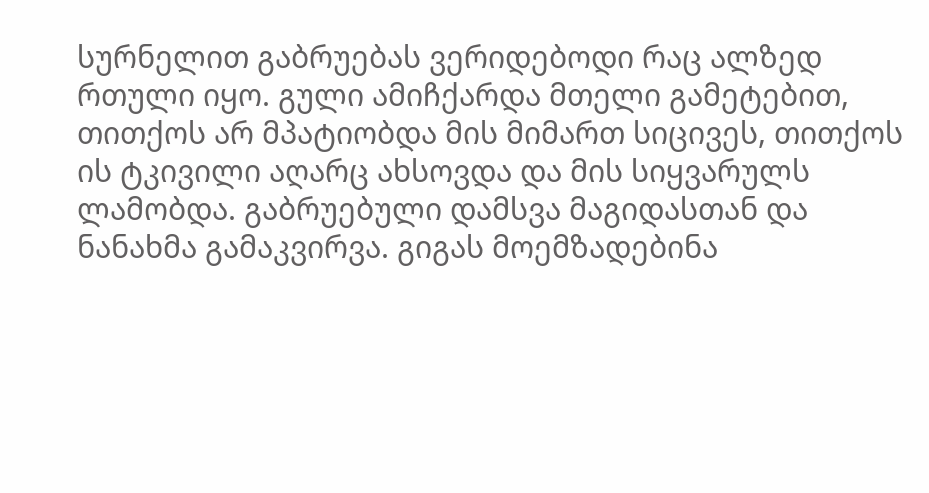სურნელით გაბრუებას ვერიდებოდი რაც ალზედ რთული იყო. გული ამიჩქარდა მთელი გამეტებით, თითქოს არ მპატიობდა მის მიმართ სიცივეს, თითქოს ის ტკივილი აღარც ახსოვდა და მის სიყვარულს ლამობდა. გაბრუებული დამსვა მაგიდასთან და ნანახმა გამაკვირვა. გიგას მოემზადებინა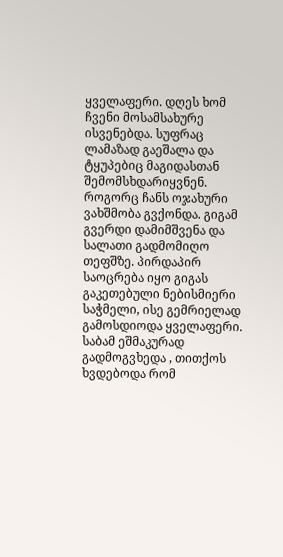ყველაფერი. დღეს ხომ ჩვენი მოსამსახურე ისვენებდა. სუფრაც ლამაზად გაეშალა და ტყუპებიც მაგიდასთან შემომსხდარიყვნენ. როგორც ჩანს ოჯახური ვახშმობა გვქონდა. გიგამ გვერდი დამიმშვენა და სალათი გადმომიღო თეფშზე. პირდაპირ საოცრება იყო გიგას გაკეთებული ნებისმიერი საჭმელი, ისე გემრიელად გამოსდიოდა ყველაფერი. საბამ ეშმაკურად გადმოგვხედა , თითქოს ხვდებოდა რომ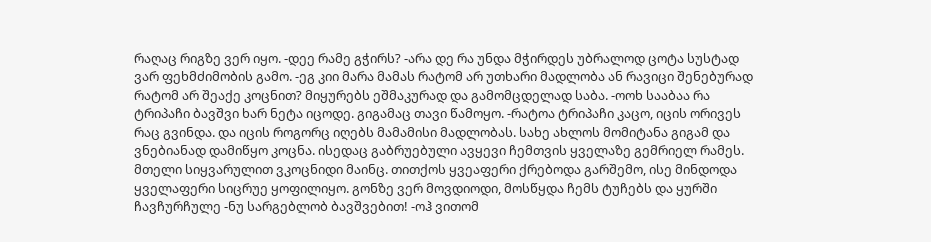რაღაც რიგზე ვერ იყო. -დეე რამე გჭირს? -არა დე რა უნდა მჭირდეს უბრალოდ ცოტა სუსტად ვარ ფეხმძიმობის გამო. -ეგ კიი მარა მამას რატომ არ უთხარი მადლობა ან რავიცი შენებურად რატომ არ შეაქე კოცნით? მიყურებს ეშმაკურად და გამომცდელად საბა. -ოოხ სააბაა რა ტრიპაჩი ბავშვი ხარ ნეტა იცოდე. გიგამაც თავი წამოყო. -რატოა ტრიპაჩი კაცო, იცის ორივეს რაც გვინდა. და იცის როგორც იღებს მამამისი მადლობას. სახე ახლოს მომიტანა გიგამ და ვნებიანად დამიწყო კოცნა. ისედაც გაბრუებული ავყევი ჩემთვის ყველაზე გემრიელ რამეს. მთელი სიყვარულით ვკოცნიდი მაინც. თითქოს ყვეაფერი ქრებოდა გარშემო, ისე მინდოდა ყველაფერი სიცრუე ყოფილიყო. გონზე ვერ მოვდიოდი, მოსწყდა ჩემს ტუჩებს და ყურში ჩავჩურჩულე -ნუ სარგებლობ ბავშვებით! -ოჰ ვითომ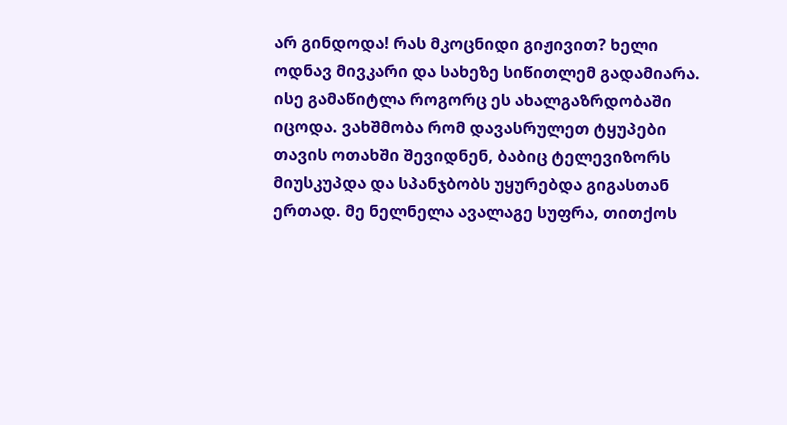არ გინდოდა! რას მკოცნიდი გიჟივით? ხელი ოდნავ მივკარი და სახეზე სიწითლემ გადამიარა. ისე გამაწიტლა როგორც ეს ახალგაზრდობაში იცოდა. ვახშმობა რომ დავასრულეთ ტყუპები თავის ოთახში შევიდნენ, ბაბიც ტელევიზორს მიუსკუპდა და სპანჯბობს უყურებდა გიგასთან ერთად. მე ნელნელა ავალაგე სუფრა, თითქოს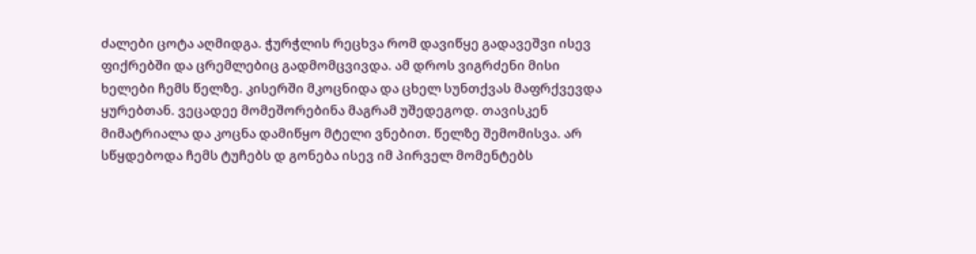ძალები ცოტა აღმიდგა. ჭურჭლის რეცხვა რომ დავიწყე გადავეშვი ისევ ფიქრებში და ცრემლებიც გადმომცვივდა. ამ დროს ვიგრძენი მისი ხელები ჩემს წელზე. კისერში მკოცნიდა და ცხელ სუნთქვას მაფრქვევდა ყურებთან. ვეცადეე მომეშორებინა მაგრამ უშედეგოდ. თავისკენ მიმატრიალა და კოცნა დამიწყო მტელი ვნებით. წელზე შემომისვა. არ სწყდებოდა ჩემს ტუჩებს დ გონება ისევ იმ პირველ მომენტებს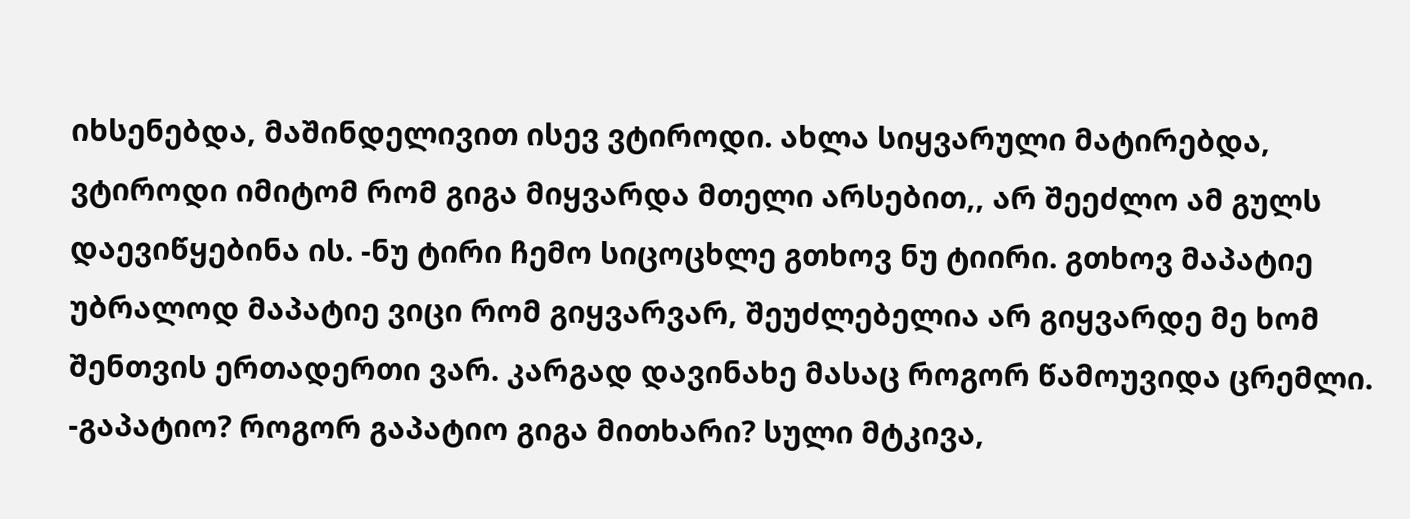იხსენებდა, მაშინდელივით ისევ ვტიროდი. ახლა სიყვარული მატირებდა, ვტიროდი იმიტომ რომ გიგა მიყვარდა მთელი არსებით,, არ შეეძლო ამ გულს დაევიწყებინა ის. -ნუ ტირი ჩემო სიცოცხლე გთხოვ ნუ ტიირი. გთხოვ მაპატიე უბრალოდ მაპატიე ვიცი რომ გიყვარვარ, შეუძლებელია არ გიყვარდე მე ხომ შენთვის ერთადერთი ვარ. კარგად დავინახე მასაც როგორ წამოუვიდა ცრემლი. -გაპატიო? როგორ გაპატიო გიგა მითხარი? სული მტკივა,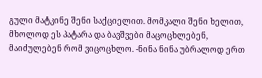გული მატკინე შენი საქციელით. მომკალი შენი ხელით, მხოლოდ ეს პატარა და ბავშვები მაცოცხლებენ, მაიძულებენ რომ ვიცოცხლო. -ნინა ნინა უბრალოდ ერთ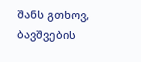შანს გთხოვ, ბავშვების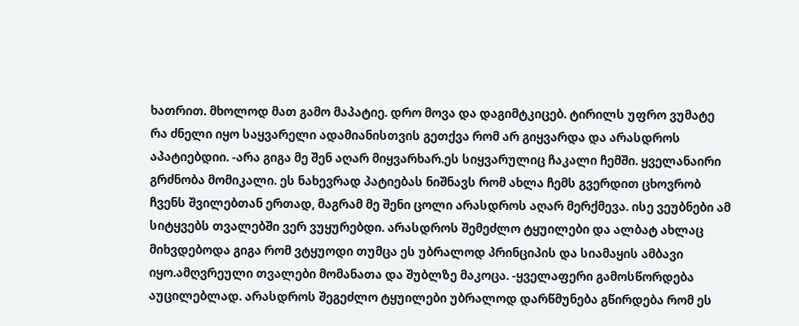ხათრით. მხოლოდ მათ გამო მაპატიე. დრო მოვა და დაგიმტკიცებ. ტირილს უფრო ვუმატე რა ძნელი იყო საყვარელი ადამიანისთვის გეთქვა რომ არ გიყვარდა და არასდროს აპატიებდიი. -არა გიგა მე შენ აღარ მიყვარხარ.ეს სიყვარულიც ჩაკალი ჩემში. ყველანაირი გრძნობა მომიკალი. ეს ნახევრად პატიებას ნიშნავს რომ ახლა ჩემს გვერდით ცხოვრობ ჩვენს შვილებთან ერთად, მაგრამ მე შენი ცოლი არასდროს აღარ მერქმევა. ისე ვეუბნები ამ სიტყვებს თვალებში ვერ ვუყურებდი. არასდროს შემეძლო ტყუილები და ალბატ ახლაც მიხვდებოდა გიგა რომ ვტყუოდი თუმცა ეს უბრალოდ პრინციპის და სიამაყის ამბავი იყო.ამღვრეული თვალები მომანათა და შუბლზე მაკოცა. -ყველაფერი გამოსწორდება აუცილებლად. არასდროს შეგეძლო ტყუილები უბრალოდ დარწმუნება გწირდება რომ ეს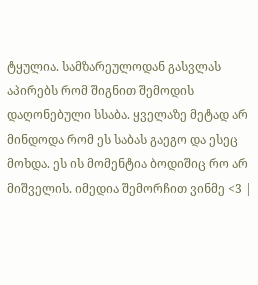ტყულია. სამზარეულოდან გასვლას აპირებს რომ შიგნით შემოდის დაღონებული სსაბა. ყველაზე მეტად არ მინდოდა რომ ეს საბას გაეგო და ესეც მოხდა. ეს ის მომენტია ბოდიშიც რო არ მიშველის. იმედია შემორჩით ვინმე <3 |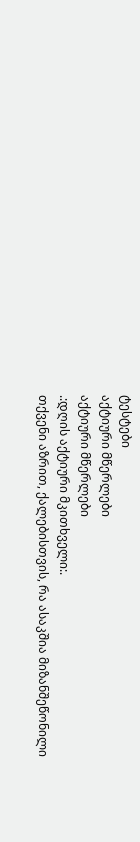ტესტები
აქტიური მწერლები
აქტიური მწერლები
.:დღის აქტიური მკითხველი:.
თქვენი აზრით, ქალებისთვის, რა ასაკშია მიზანშეწონილი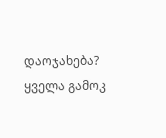დაოჯახება?
ყველა გამოკ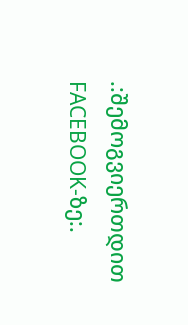.:შემოგვიერთდით FACEBOOK-ზე:.